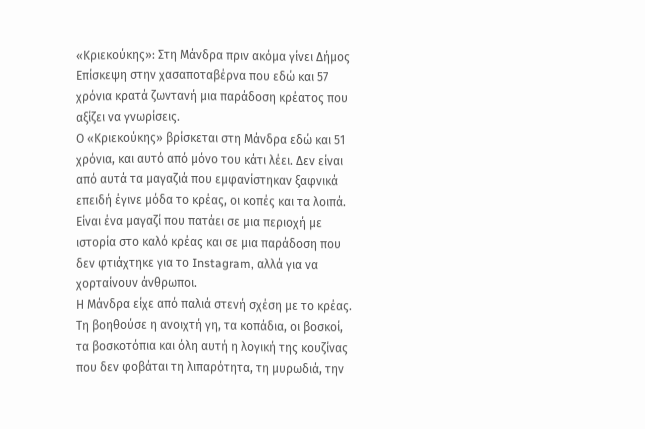«Κριεκούκης»: Στη Μάνδρα πριν ακόμα γίνει Δήμος
Επίσκεψη στην χασαποταβέρνα που εδώ και 57 χρόνια κρατά ζωντανή μια παράδοση κρέατος που αξίζει να γνωρίσεις.
Ο «Κριεκούκης» βρίσκεται στη Μάνδρα εδώ και 51 χρόνια, και αυτό από μόνο του κάτι λέει. Δεν είναι από αυτά τα μαγαζιά που εμφανίστηκαν ξαφνικά επειδή έγινε μόδα το κρέας, οι κοπές και τα λοιπά. Είναι ένα μαγαζί που πατάει σε μια περιοχή με ιστορία στο καλό κρέας και σε μια παράδοση που δεν φτιάχτηκε για το Instagram, αλλά για να χορταίνουν άνθρωποι.
Η Μάνδρα είχε από παλιά στενή σχέση με το κρέας. Τη βοηθούσε η ανοιχτή γη, τα κοπάδια, οι βοσκοί, τα βοσκοτόπια και όλη αυτή η λογική της κουζίνας που δεν φοβάται τη λιπαρότητα, τη μυρωδιά, την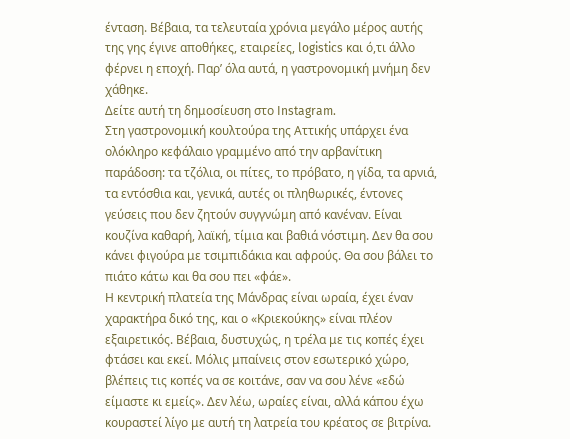ένταση. Βέβαια, τα τελευταία χρόνια μεγάλο μέρος αυτής της γης έγινε αποθήκες, εταιρείες, logistics και ό,τι άλλο φέρνει η εποχή. Παρ’ όλα αυτά, η γαστρονομική μνήμη δεν χάθηκε.
Δείτε αυτή τη δημοσίευση στο Instagram.
Στη γαστρονομική κουλτούρα της Αττικής υπάρχει ένα ολόκληρο κεφάλαιο γραμμένο από την αρβανίτικη παράδοση: τα τζόλια, οι πίτες, το πρόβατο, η γίδα, τα αρνιά, τα εντόσθια και, γενικά, αυτές οι πληθωρικές, έντονες γεύσεις που δεν ζητούν συγγνώμη από κανέναν. Είναι κουζίνα καθαρή, λαϊκή, τίμια και βαθιά νόστιμη. Δεν θα σου κάνει φιγούρα με τσιμπιδάκια και αφρούς. Θα σου βάλει το πιάτο κάτω και θα σου πει «φάε».
Η κεντρική πλατεία της Μάνδρας είναι ωραία, έχει έναν χαρακτήρα δικό της, και ο «Κριεκούκης» είναι πλέον εξαιρετικός. Βέβαια, δυστυχώς, η τρέλα με τις κοπές έχει φτάσει και εκεί. Μόλις μπαίνεις στον εσωτερικό χώρο, βλέπεις τις κοπές να σε κοιτάνε, σαν να σου λένε «εδώ είμαστε κι εμείς». Δεν λέω, ωραίες είναι, αλλά κάπου έχω κουραστεί λίγο με αυτή τη λατρεία του κρέατος σε βιτρίνα.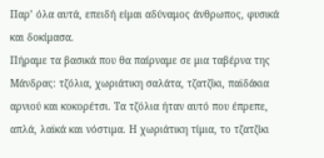Παρ’ όλα αυτά, επειδή είμαι αδύναμος άνθρωπος, φυσικά και δοκίμασα.
Πήραμε τα βασικά που θα παίρναμε σε μια ταβέρνα της Μάνδρας: τζόλια, χωριάτικη σαλάτα, τζατζίκι, παϊδάκια αρνιού και κοκορέτσι. Τα τζόλια ήταν αυτό που έπρεπε, απλά, λαϊκά και νόστιμα. Η χωριάτικη τίμια, το τζατζίκι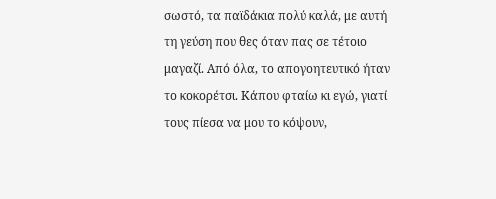σωστό, τα παϊδάκια πολύ καλά, με αυτή τη γεύση που θες όταν πας σε τέτοιο μαγαζί. Από όλα, το απογοητευτικό ήταν το κοκορέτσι. Κάπου φταίω κι εγώ, γιατί τους πίεσα να μου το κόψουν,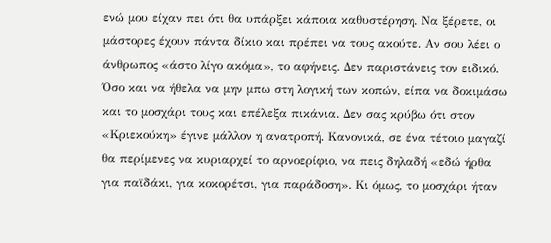ενώ μου είχαν πει ότι θα υπάρξει κάποια καθυστέρηση. Να ξέρετε, οι μάστορες έχουν πάντα δίκιο και πρέπει να τους ακούτε. Αν σου λέει ο άνθρωπος «άστο λίγο ακόμα», το αφήνεις. Δεν παριστάνεις τον ειδικό.
Όσο και να ήθελα να μην μπω στη λογική των κοπών, είπα να δοκιμάσω και το μοσχάρι τους και επέλεξα πικάνια. Δεν σας κρύβω ότι στον «Κριεκούκη» έγινε μάλλον η ανατροπή. Κανονικά, σε ένα τέτοιο μαγαζί θα περίμενες να κυριαρχεί το αρνοερίφιο, να πεις δηλαδή «εδώ ήρθα για παϊδάκι, για κοκορέτσι, για παράδοση». Κι όμως, το μοσχάρι ήταν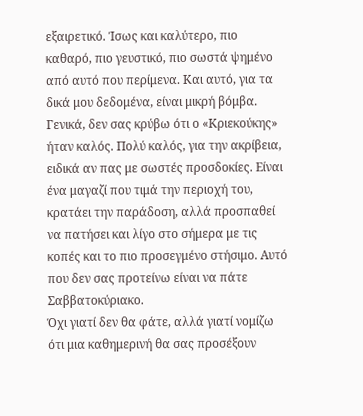εξαιρετικό. Ίσως και καλύτερο, πιο καθαρό, πιο γευστικό, πιο σωστά ψημένο από αυτό που περίμενα. Και αυτό, για τα δικά μου δεδομένα, είναι μικρή βόμβα.
Γενικά, δεν σας κρύβω ότι ο «Κριεκούκης» ήταν καλός. Πολύ καλός, για την ακρίβεια, ειδικά αν πας με σωστές προσδοκίες. Είναι ένα μαγαζί που τιμά την περιοχή του, κρατάει την παράδοση, αλλά προσπαθεί να πατήσει και λίγο στο σήμερα με τις κοπές και το πιο προσεγμένο στήσιμο. Αυτό που δεν σας προτείνω είναι να πάτε Σαββατοκύριακο.
Όχι γιατί δεν θα φάτε, αλλά γιατί νομίζω ότι μια καθημερινή θα σας προσέξουν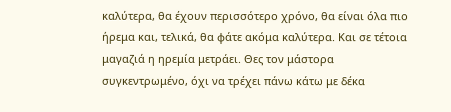καλύτερα, θα έχουν περισσότερο χρόνο, θα είναι όλα πιο ήρεμα και, τελικά, θα φάτε ακόμα καλύτερα. Και σε τέτοια μαγαζιά η ηρεμία μετράει. Θες τον μάστορα συγκεντρωμένο, όχι να τρέχει πάνω κάτω με δέκα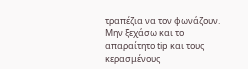τραπέζια να τον φωνάζουν.
Μην ξεχάσω και το απαραίτητο tip και τους κερασμένους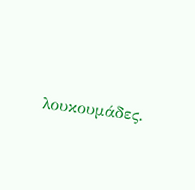λουκουμάδες.